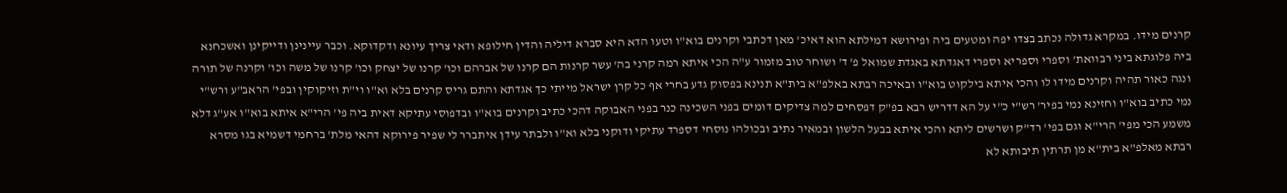קרנים מידו. במקרא גדולה נכתב בצדו יפה ומטעים ביה ופירושא דמילתא הוא דאיכ' מאן דכתבי וקרנים בוא"ו וטעו הדא היא סברא דיליה והדין חילופא ודאי צריך עיונא ודקדוקא. וכבר עיינינן ודייקינן ואשכחנא ביה פלוגתא ביני רבוואת' וספרי וספריא וספרי דאגדתא באגדת שמואל פ' ד' ושוחר טוב מזמור ע"ה הכי איתא רמה קרני בה' עשר קרנות הם קרנו של אברהם וכו' קרנו של יצחק וכו' קרנו של משה וכו' וקרנה של תורה ונגה כאור תהיה וקרנים מידו לו והכי איתא בילקוט בוא"ו ובאיכה רבתא באלפ"א בית"א תנינא בפסוק גדע בחרי אף כל קרן ישראל מייתי כך אגדתא והתם גריס קרנים בלא וא"ו וי"ת וזיקוקין ובפי' הראב"ע ורש"י נמי כתיב בוא"ו וחזינא נמי בפיר' רש"י כ"י על הא דדריש רבא בפ"ק דפסחים למה צדיקים דומים בפני השכינה כנר בפני האבוקה דהכי כתיב וקרנים בוא"ו ובדפוסי עתיקא דאית ביה פי' הרי"א איתא בוא"ו אע"ג דלא משמע הכי מפי' הרי"א וגם בפי' רד"ק ושרשים ליתא והכי איתא בבעל הלשון ובמאיר נתיב ובכולהו נוסחי דספרד עתיקי ודוקני בלא וא"ו ולבתר עידן איתברר לי שפיר פירוקא דהאי מלת' ברחמי דשמיא בגו מסרא רבתא מאלפ"א בית"א מן תרתין תיבותא לא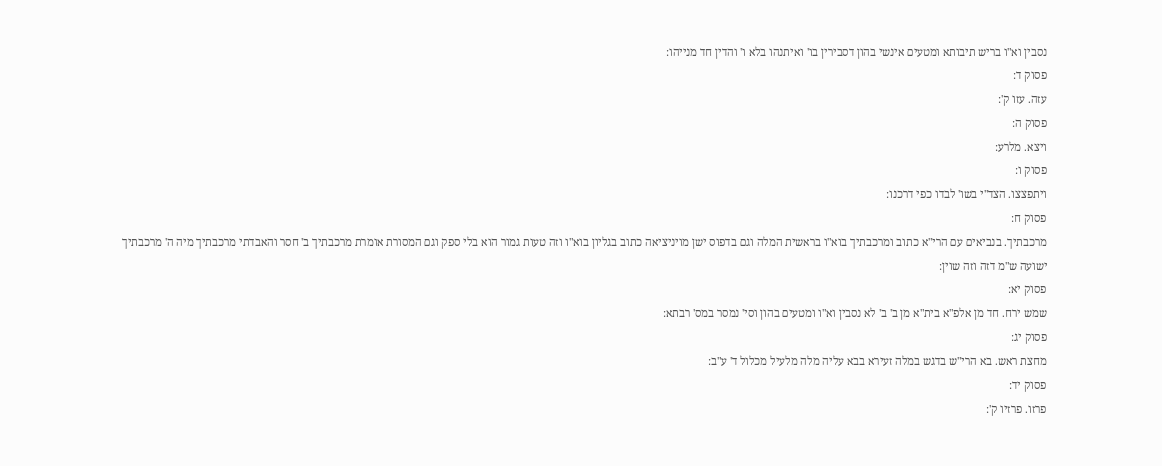נסבין וא"ו בריש תיבותא ומטעים אינשי בהון דסבירין בו' ואיתנהו בלא ו' והדין חד מנייהו:
פסוק ד:
עזה. עזו ק':
פסוק ה:
ויצא. מלרע:
פסוק ו:
ויתפצצו. הצד"י בשו' לבדו כפי דרכנו:
פסוק ח:
מרכבתיך. בנביאים עם הרי"א כתוב ומרכבתיך בוא"ו בראשית המלה וגם בדפוס ישן מויניציאה כתוב בגליון בוא"ו וזה טעות גמור הוא בלי ספק וגם המסורת אומרת מרכבתיך ב' חסר והאבדתי מרכבתיך מיה ה' מרכבתיך ישועה ש"מ דזה וזה שוין:
פסוק יא:
שמש ירח. חד מן אלפ"א בית"א מן ב' ב' לא נסבין וא"ו ומטעים בהון וסי' נמסר במס' רבתא:
פסוק יג:
מחצת ראש. בא הרי"ש בדגש במלה זעירא בבא עליה מלה מלעיל מכלול ד' ע"ב:
פסוק יד:
פרזו. פרזיו ק':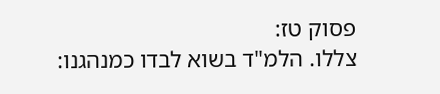פסוק טז:
צללו. הלמ"ד בשוא לבדו כמנהגנו: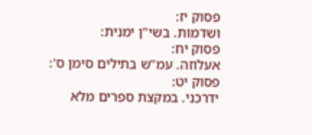פסוק יז:
ושדמות. בשי"ן ימנית:
פסוק יח:
אעלוזה. עמ"ש בתילים סימן ס':
פסוק יט:
ידרכני. במקצת ספרים מלא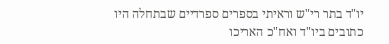יו"ד בתר רי"ש וראיתי בספרים ספרדיים שבתחלה היו כתובים ביו"ד ואח"כ האריכו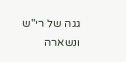גגה של רי"ש ונשארה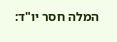המלה חסר יו"ד: